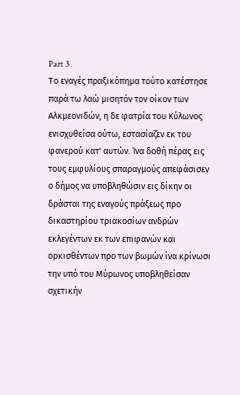Part 3
Το εναγές πραξικόπημα τούτο κατέστησε παρά τω λαώ μισητόν τον οίκον των Αλκμεονιδών, η δε φατρία του Κύλωνος ενισχυθείσα ούτω, εστασίαζεν εκ του φανερού κατ' αυτών. Ίνα δοθή πέρας εις τους εμφυλίους σπαραγμούς απεφάσισεν ο δήμος να υποβληθώσιν εις δίκην οι δράσται της εναγούς πράξεως προ δικαστηρίου τριακοσίων ανδρών εκλεγέντων εκ των επιφανών και ορκισθέντων προ των βωμών ίνα κρίνωσι την υπό του Μύρωνος υποβληθείσαν σχετικήν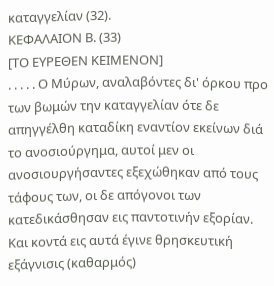καταγγελίαν (32).
ΚΕΦΑΛΑΙΟΝ Β. (33)
[ΤΟ ΕΥΡΕΘΕΝ ΚΕΙΜΕΝΟΝ]
. . . . . Ο Μύρων, αναλαβόντες δι' όρκου προ των βωμών την καταγγελίαν ότε δε απηγγέλθη καταδίκη εναντίον εκείνων διά το ανοσιούργημα, αυτοί μεν οι ανοσιουργήσαντες εξεχώθηκαν από τους τάφους των, οι δε απόγονοι των κατεδικάσθησαν εις παντοτινήν εξορίαν. Και κοντά εις αυτά έγινε θρησκευτική εξάγνισις (καθαρμός)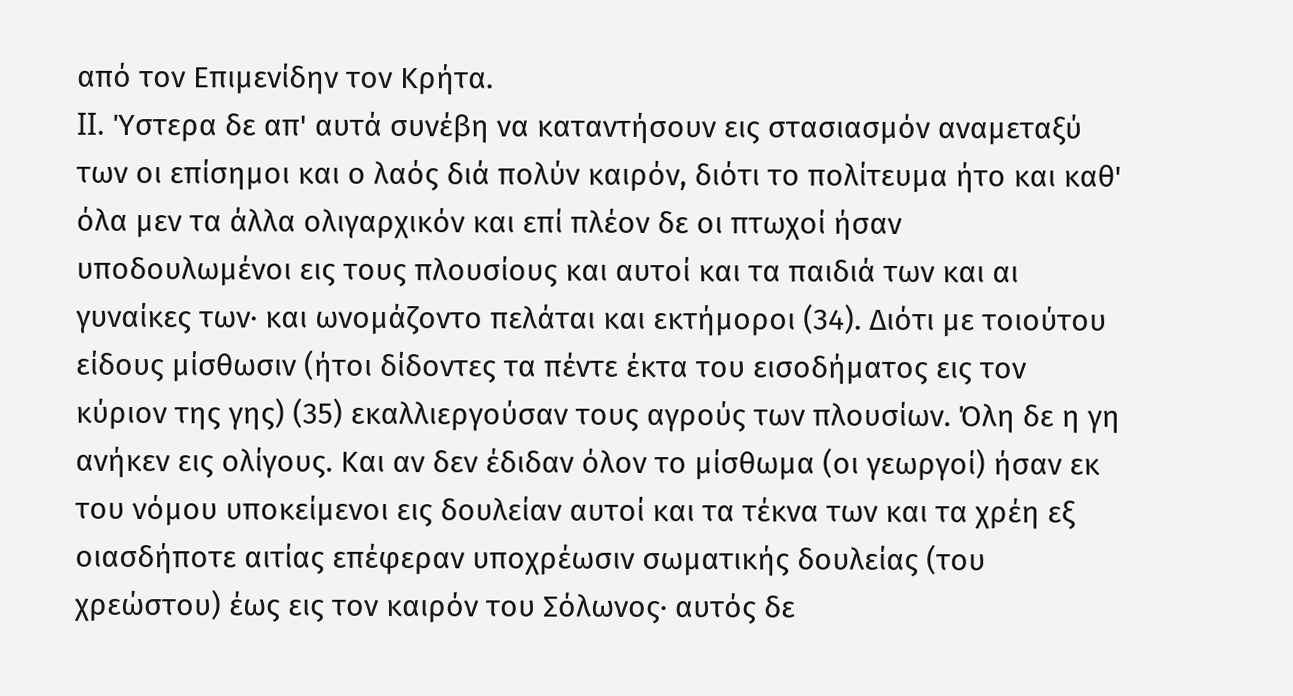από τον Επιμενίδην τον Κρήτα.
II. Ύστερα δε απ' αυτά συνέβη να καταντήσουν εις στασιασμόν αναμεταξύ των οι επίσημοι και ο λαός διά πολύν καιρόν, διότι το πολίτευμα ήτο και καθ' όλα μεν τα άλλα ολιγαρχικόν και επί πλέον δε οι πτωχοί ήσαν υποδουλωμένοι εις τους πλουσίους και αυτοί και τα παιδιά των και αι γυναίκες των· και ωνομάζοντο πελάται και εκτήμοροι (34). Διότι με τοιούτου είδους μίσθωσιν (ήτοι δίδοντες τα πέντε έκτα του εισοδήματος εις τον κύριον της γης) (35) εκαλλιεργούσαν τους αγρούς των πλουσίων. Όλη δε η γη ανήκεν εις ολίγους. Και αν δεν έδιδαν όλον το μίσθωμα (οι γεωργοί) ήσαν εκ του νόμου υποκείμενοι εις δουλείαν αυτοί και τα τέκνα των και τα χρέη εξ οιασδήποτε αιτίας επέφεραν υποχρέωσιν σωματικής δουλείας (του χρεώστου) έως εις τον καιρόν του Σόλωνος· αυτός δε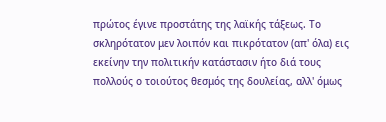πρώτος έγινε προστάτης της λαϊκής τάξεως. Το σκληρότατον μεν λοιπόν και πικρότατον (απ' όλα) εις εκείνην την πολιτικήν κατάστασιν ήτο διά τους πολλούς ο τοιούτος θεσμός της δουλείας, αλλ' όμως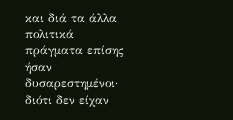και διά τα άλλα πολιτικά πράγματα επίσης ήσαν δυσαρεστημένοι· διότι δεν είχαν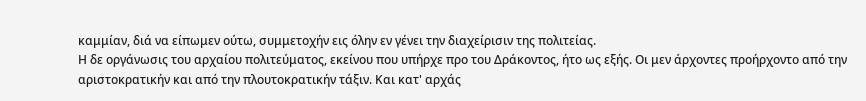καμμίαν, διά να είπωμεν ούτω, συμμετοχήν εις όλην εν γένει την διαχείρισιν της πολιτείας.
Η δε οργάνωσις του αρχαίου πολιτεύματος, εκείνου που υπήρχε προ του Δράκοντος, ήτο ως εξής. Οι μεν άρχοντες προήρχοντο από την αριστοκρατικήν και από την πλουτοκρατικήν τάξιν. Και κατ' αρχάς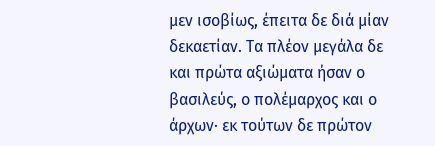μεν ισοβίως, έπειτα δε διά μίαν δεκαετίαν. Τα πλέον μεγάλα δε και πρώτα αξιώματα ήσαν ο βασιλεύς, ο πολέμαρχος και ο άρχων· εκ τούτων δε πρώτον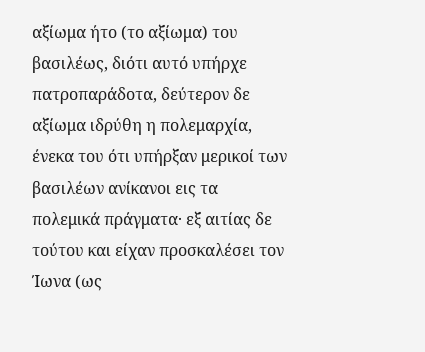αξίωμα ήτο (το αξίωμα) του βασιλέως, διότι αυτό υπήρχε πατροπαράδοτα, δεύτερον δε αξίωμα ιδρύθη η πολεμαρχία, ένεκα του ότι υπήρξαν μερικοί των βασιλέων ανίκανοι εις τα πολεμικά πράγματα· εξ αιτίας δε τούτου και είχαν προσκαλέσει τον Ίωνα (ως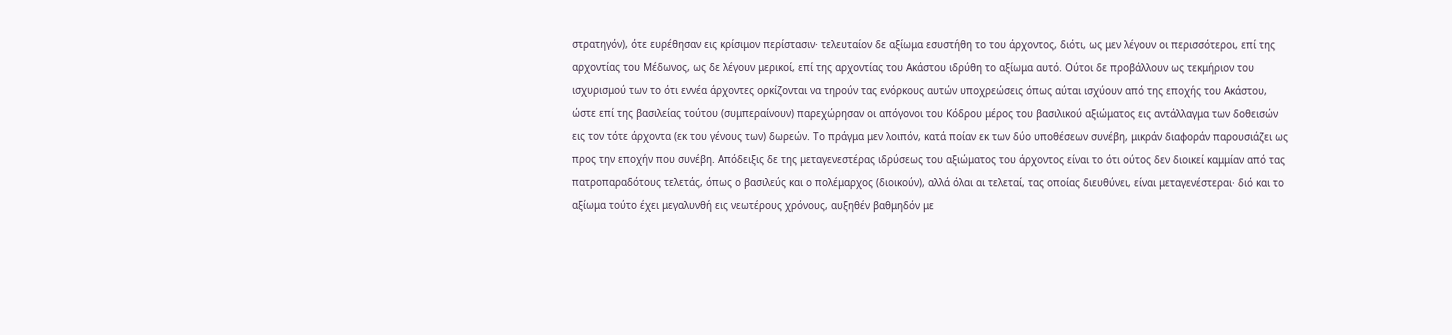στρατηγόν), ότε ευρέθησαν εις κρίσιμον περίστασιν· τελευταίον δε αξίωμα εσυστήθη το του άρχοντος, διότι, ως μεν λέγουν οι περισσότεροι, επί της αρχοντίας του Μέδωνος, ως δε λέγουν μερικοί, επί της αρχοντίας του Ακάστου ιδρύθη το αξίωμα αυτό. Ούτοι δε προβάλλουν ως τεκμήριον του ισχυρισμού των το ότι εννέα άρχοντες ορκίζονται να τηρούν τας ενόρκους αυτών υποχρεώσεις όπως αύται ισχύουν από της εποχής του Ακάστου, ώστε επί της βασιλείας τούτου (συμπεραίνουν) παρεχώρησαν οι απόγονοι του Κόδρου μέρος του βασιλικού αξιώματος εις αντάλλαγμα των δοθεισών εις τον τότε άρχοντα (εκ του γένους των) δωρεών. Το πράγμα μεν λοιπόν, κατά ποίαν εκ των δύο υποθέσεων συνέβη, μικράν διαφοράν παρουσιάζει ως προς την εποχήν που συνέβη. Απόδειξις δε της μεταγενεστέρας ιδρύσεως του αξιώματος του άρχοντος είναι το ότι ούτος δεν διοικεί καμμίαν από τας πατροπαραδότους τελετάς, όπως ο βασιλεύς και ο πολέμαρχος (διοικούν), αλλά όλαι αι τελεταί, τας οποίας διευθύνει, είναι μεταγενέστεραι· διό και το αξίωμα τούτο έχει μεγαλυνθή εις νεωτέρους χρόνους, αυξηθέν βαθμηδόν με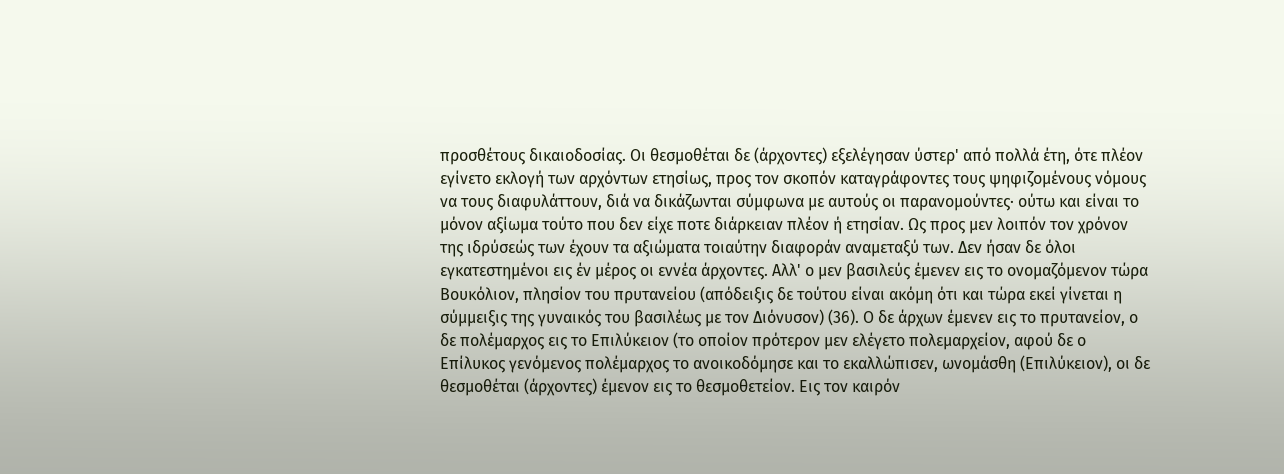προσθέτους δικαιοδοσίας. Οι θεσμοθέται δε (άρχοντες) εξελέγησαν ύστερ' από πολλά έτη, ότε πλέον εγίνετο εκλογή των αρχόντων ετησίως, προς τον σκοπόν καταγράφοντες τους ψηφιζομένους νόμους να τους διαφυλάττουν, διά να δικάζωνται σύμφωνα με αυτούς οι παρανομούντες· ούτω και είναι το μόνον αξίωμα τούτο που δεν είχε ποτε διάρκειαν πλέον ή ετησίαν. Ως προς μεν λοιπόν τον χρόνον της ιδρύσεώς των έχουν τα αξιώματα τοιαύτην διαφοράν αναμεταξύ των. Δεν ήσαν δε όλοι εγκατεστημένοι εις έν μέρος οι εννέα άρχοντες. Αλλ' ο μεν βασιλεύς έμενεν εις το ονομαζόμενον τώρα Βουκόλιον, πλησίον του πρυτανείου (απόδειξις δε τούτου είναι ακόμη ότι και τώρα εκεί γίνεται η σύμμειξις της γυναικός του βασιλέως με τον Διόνυσον) (36). Ο δε άρχων έμενεν εις το πρυτανείον, ο δε πολέμαρχος εις το Επιλύκειον (το οποίον πρότερον μεν ελέγετο πολεμαρχείον, αφού δε ο Επίλυκος γενόμενος πολέμαρχος το ανοικοδόμησε και το εκαλλώπισεν, ωνομάσθη (Επιλύκειον), οι δε θεσμοθέται (άρχοντες) έμενον εις το θεσμοθετείον. Εις τον καιρόν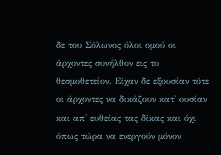δε του Σόλωνος όλοι ομού οι άρχοντες συνήλθον εις το θεσμοθετείον. Είχαν δε εξουσίαν τότε οι άρχοντες να δικάζουν κατ' ουσίαν και απ' ευθείας τας δίκας και όχι όπως τώρα να ενεργούν μόνον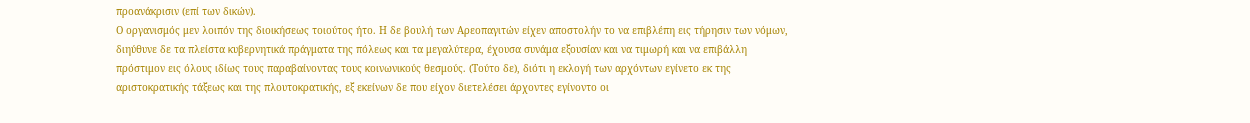προανάκρισιν (επί των δικών).
Ο οργανισμός μεν λοιπόν της διοικήσεως τοιούτος ήτο. Η δε βουλή των Αρεοπαγιτών είχεν αποστολήν το να επιβλέπη εις τήρησιν των νόμων, διηύθυνε δε τα πλείστα κυβερνητικά πράγματα της πόλεως και τα μεγαλύτερα, έχουσα συνάμα εξουσίαν και να τιμωρή και να επιβάλλη πρόστιμον εις όλους ιδίως τους παραβαίνοντας τους κοινωνικούς θεσμούς. (Τούτο δε), διότι η εκλογή των αρχόντων εγίνετο εκ της αριστοκρατικής τάξεως και της πλουτοκρατικής, εξ εκείνων δε που είχον διετελέσει άρχοντες εγίνοντο οι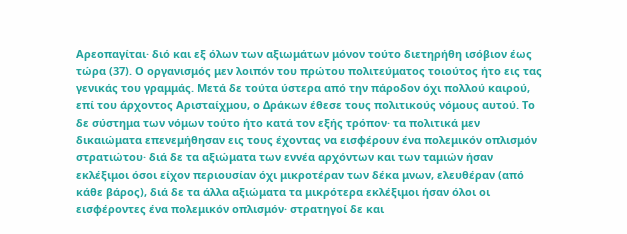Αρεοπαγίται· διό και εξ όλων των αξιωμάτων μόνον τούτο διετηρήθη ισόβιον έως τώρα (37). Ο οργανισμός μεν λοιπόν του πρώτου πολιτεύματος τοιούτος ήτο εις τας γενικάς του γραμμάς. Μετά δε τούτα ύστερα από την πάροδον όχι πολλού καιρού, επί του άρχοντος Αρισταίχμου, ο Δράκων έθεσε τους πολιτικούς νόμους αυτού. Το δε σύστημα των νόμων τούτο ήτο κατά τον εξής τρόπον· τα πολιτικά μεν δικαιώματα επενεμήθησαν εις τους έχοντας να εισφέρουν ένα πολεμικόν οπλισμόν στρατιώτου· διά δε τα αξιώματα των εννέα αρχόντων και των ταμιών ήσαν εκλέξιμοι όσοι είχον περιουσίαν όχι μικροτέραν των δέκα μνων, ελευθέραν (από κάθε βάρος), διά δε τα άλλα αξιώματα τα μικρότερα εκλέξιμοι ήσαν όλοι οι εισφέροντες ένα πολεμικόν οπλισμόν· στρατηγοί δε και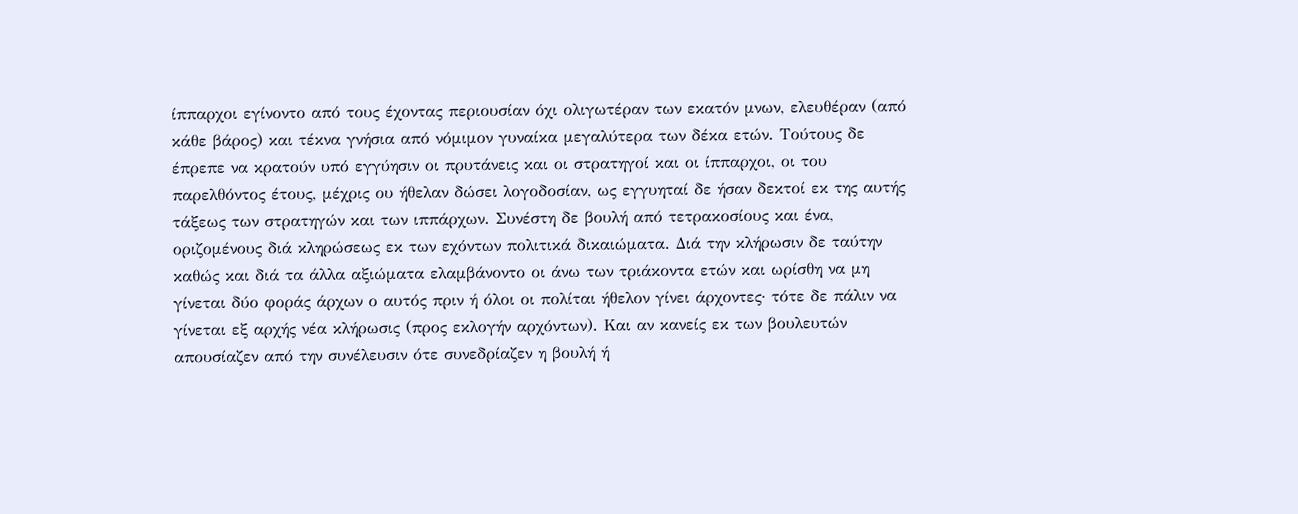ίππαρχοι εγίνοντο από τους έχοντας περιουσίαν όχι ολιγωτέραν των εκατόν μνων, ελευθέραν (από κάθε βάρος) και τέκνα γνήσια από νόμιμον γυναίκα μεγαλύτερα των δέκα ετών. Τούτους δε έπρεπε να κρατούν υπό εγγύησιν οι πρυτάνεις και οι στρατηγοί και οι ίππαρχοι, οι του παρελθόντος έτους, μέχρις ου ήθελαν δώσει λογοδοσίαν, ως εγγυηταί δε ήσαν δεκτοί εκ της αυτής τάξεως των στρατηγών και των ιππάρχων. Συνέστη δε βουλή από τετρακοσίους και ένα, οριζομένους διά κληρώσεως εκ των εχόντων πολιτικά δικαιώματα. Διά την κλήρωσιν δε ταύτην καθώς και διά τα άλλα αξιώματα ελαμβάνοντο οι άνω των τριάκοντα ετών και ωρίσθη να μη γίνεται δύο φοράς άρχων ο αυτός πριν ή όλοι οι πολίται ήθελον γίνει άρχοντες· τότε δε πάλιν να γίνεται εξ αρχής νέα κλήρωσις (προς εκλογήν αρχόντων). Και αν κανείς εκ των βουλευτών απουσίαζεν από την συνέλευσιν ότε συνεδρίαζεν η βουλή ή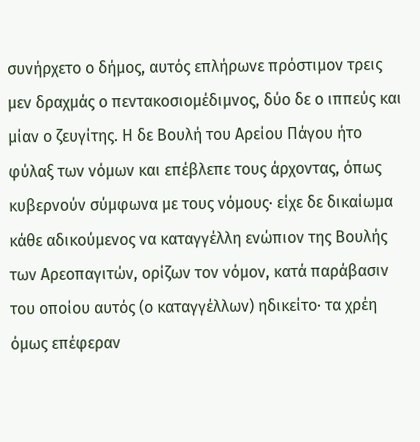συνήρχετο ο δήμος, αυτός επλήρωνε πρόστιμον τρεις μεν δραχμάς ο πεντακοσιομέδιμνος, δύο δε ο ιππεύς και μίαν ο ζευγίτης. Η δε Βουλή του Αρείου Πάγου ήτο φύλαξ των νόμων και επέβλεπε τους άρχοντας, όπως κυβερνούν σύμφωνα με τους νόμους· είχε δε δικαίωμα κάθε αδικούμενος να καταγγέλλη ενώπιον της Βουλής των Αρεοπαγιτών, ορίζων τον νόμον, κατά παράβασιν του οποίου αυτός (ο καταγγέλλων) ηδικείτο· τα χρέη όμως επέφεραν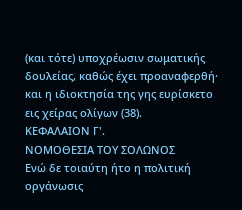(και τότε) υποχρέωσιν σωματικής δουλείας, καθώς έχει προαναφερθή· και η ιδιοκτησία της γης ευρίσκετο εις χείρας ολίγων (38).
ΚΕΦΑΛΑΙΟΝ Γ'.
ΝΟΜΟΘΕΣΙΑ ΤΟΥ ΣΟΛΩΝΟΣ
Ενώ δε τοιαύτη ήτο η πολιτική οργάνωσις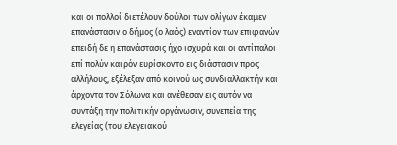και οι πολλοί διετέλουν δούλοι των ολίγων έκαμεν επανάστασιν ο δήμος (ο λαός) εναντίον των επιφανών επειδή δε η επανάστασις ήχο ισχυρά και οι αντίπαλοι επί πολύν καιρόν ευρίσκοντο εις διάστασιν προς αλλήλους, εξέλεξαν από κοινού ως συνδιαλλακτήν και άρχοντα τον Σόλωνα και ανέθεσαν εις αυτόν να συντάξη την πολιτικήν οργάνωσιν, συνεπεία της ελεγείας (του ελεγειακού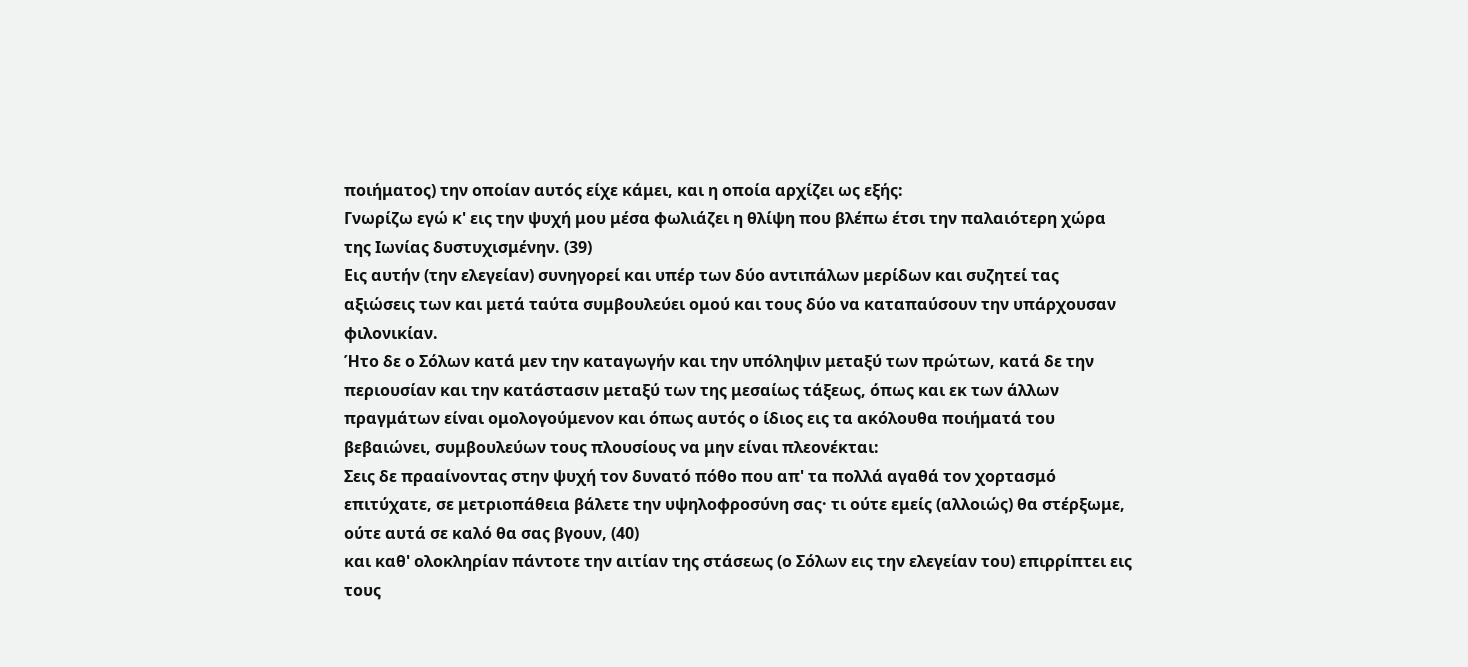ποιήματος) την οποίαν αυτός είχε κάμει, και η οποία αρχίζει ως εξής:
Γνωρίζω εγώ κ' εις την ψυχή μου μέσα φωλιάζει η θλίψη που βλέπω έτσι την παλαιότερη χώρα της Ιωνίας δυστυχισμένην. (39)
Εις αυτήν (την ελεγείαν) συνηγορεί και υπέρ των δύο αντιπάλων μερίδων και συζητεί τας αξιώσεις των και μετά ταύτα συμβουλεύει ομού και τους δύο να καταπαύσουν την υπάρχουσαν φιλονικίαν.
Ήτο δε ο Σόλων κατά μεν την καταγωγήν και την υπόληψιν μεταξύ των πρώτων, κατά δε την περιουσίαν και την κατάστασιν μεταξύ των της μεσαίως τάξεως, όπως και εκ των άλλων πραγμάτων είναι ομολογούμενον και όπως αυτός ο ίδιος εις τα ακόλουθα ποιήματά του βεβαιώνει, συμβουλεύων τους πλουσίους να μην είναι πλεονέκται:
Σεις δε πρααίνοντας στην ψυχή τον δυνατό πόθο που απ' τα πολλά αγαθά τον χορτασμό επιτύχατε, σε μετριοπάθεια βάλετε την υψηλοφροσύνη σας· τι ούτε εμείς (αλλοιώς) θα στέρξωμε, ούτε αυτά σε καλό θα σας βγουν, (40)
και καθ' ολοκληρίαν πάντοτε την αιτίαν της στάσεως (ο Σόλων εις την ελεγείαν του) επιρρίπτει εις τους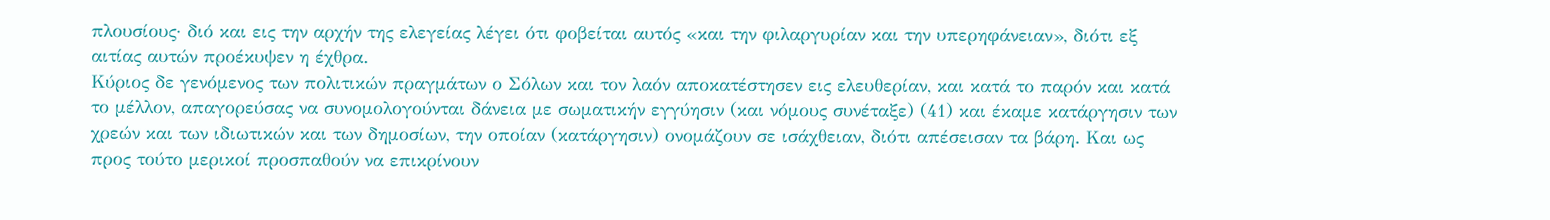πλουσίους· διό και εις την αρχήν της ελεγείας λέγει ότι φοβείται αυτός «και την φιλαργυρίαν και την υπερηφάνειαν», διότι εξ αιτίας αυτών προέκυψεν η έχθρα.
Κύριος δε γενόμενος των πολιτικών πραγμάτων ο Σόλων και τον λαόν αποκατέστησεν εις ελευθερίαν, και κατά το παρόν και κατά το μέλλον, απαγορεύσας να συνομολογούνται δάνεια με σωματικήν εγγύησιν (και νόμους συνέταξε) (41) και έκαμε κατάργησιν των χρεών και των ιδιωτικών και των δημοσίων, την οποίαν (κατάργησιν) ονομάζουν σε ισάχθειαν, διότι απέσεισαν τα βάρη. Και ως προς τούτο μερικοί προσπαθούν να επικρίνουν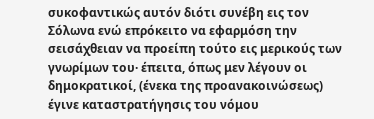συκοφαντικώς αυτόν διότι συνέβη εις τον Σόλωνα ενώ επρόκειτο να εφαρμόση την σεισάχθειαν να προείπη τούτο εις μερικούς των γνωρίμων του· έπειτα, όπως μεν λέγουν οι δημοκρατικοί, (ένεκα της προανακοινώσεως) έγινε καταστρατήγησις του νόμου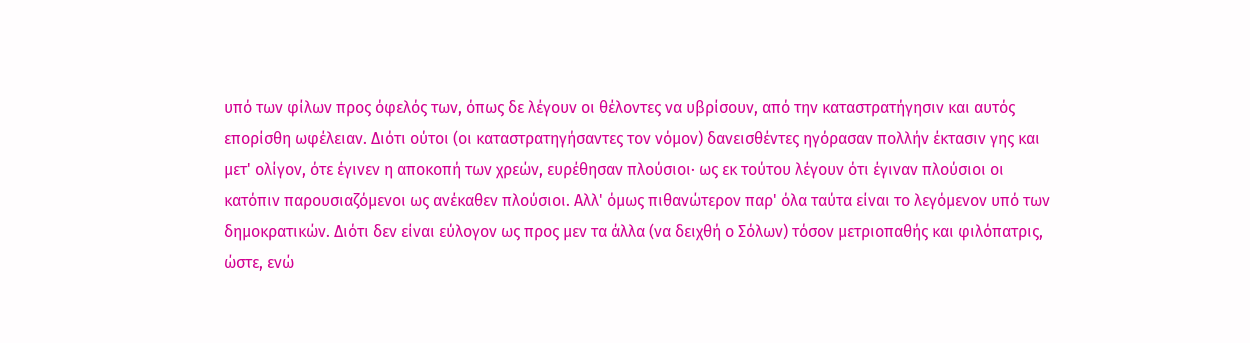υπό των φίλων προς όφελός των, όπως δε λέγουν οι θέλοντες να υβρίσουν, από την καταστρατήγησιν και αυτός επορίσθη ωφέλειαν. Διότι ούτοι (οι καταστρατηγήσαντες τον νόμον) δανεισθέντες ηγόρασαν πολλήν έκτασιν γης και μετ' ολίγον, ότε έγινεν η αποκοπή των χρεών, ευρέθησαν πλούσιοι· ως εκ τούτου λέγουν ότι έγιναν πλούσιοι οι κατόπιν παρουσιαζόμενοι ως ανέκαθεν πλούσιοι. Αλλ' όμως πιθανώτερον παρ' όλα ταύτα είναι το λεγόμενον υπό των δημοκρατικών. Διότι δεν είναι εύλογον ως προς μεν τα άλλα (να δειχθή ο Σόλων) τόσον μετριοπαθής και φιλόπατρις, ώστε, ενώ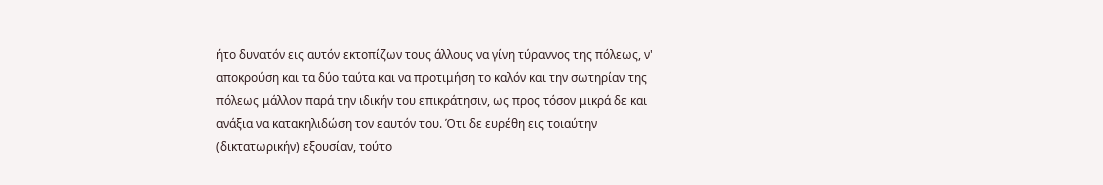ήτο δυνατόν εις αυτόν εκτοπίζων τους άλλους να γίνη τύραννος της πόλεως, ν' αποκρούση και τα δύο ταύτα και να προτιμήση το καλόν και την σωτηρίαν της πόλεως μάλλον παρά την ιδικήν του επικράτησιν, ως προς τόσον μικρά δε και ανάξια να κατακηλιδώση τον εαυτόν του. Ότι δε ευρέθη εις τοιαύτην (δικτατωρικήν) εξουσίαν, τούτο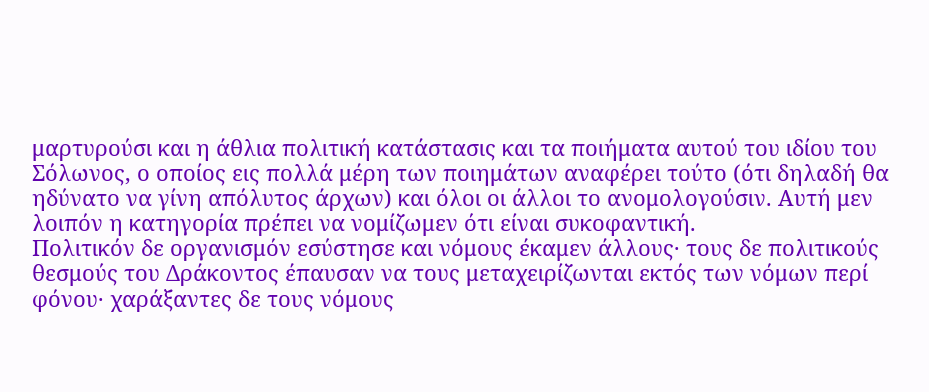μαρτυρούσι και η άθλια πολιτική κατάστασις και τα ποιήματα αυτού του ιδίου του Σόλωνος, ο οποίος εις πολλά μέρη των ποιημάτων αναφέρει τούτο (ότι δηλαδή θα ηδύνατο να γίνη απόλυτος άρχων) και όλοι οι άλλοι το ανομολογούσιν. Αυτή μεν λοιπόν η κατηγορία πρέπει να νομίζωμεν ότι είναι συκοφαντική.
Πολιτικόν δε οργανισμόν εσύστησε και νόμους έκαμεν άλλους· τους δε πολιτικούς θεσμούς του Δράκοντος έπαυσαν να τους μεταχειρίζωνται εκτός των νόμων περί φόνου· χαράξαντες δε τους νόμους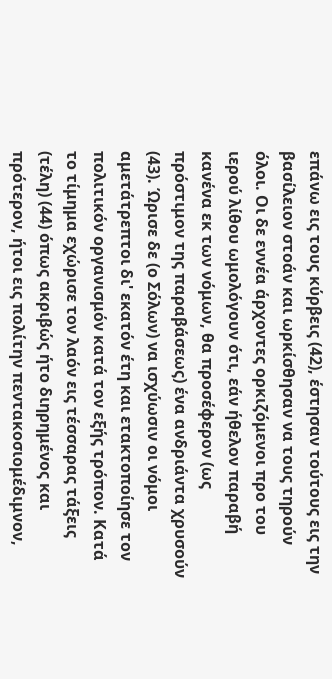επάνω εις τους κύρβεις (42), έστησαν τούτους εις την βασίλειον στοάν και ωρκίσθησαν να τους τηρούν όλοι. Οι δε εννέα άρχοντες ορκιζόμενοι προ του ιερού λίθου ωμολόγουν ότι, εάν ήθελον παραβή κανένα εκ των νόμων, θα προσέφερον (ως πρόστιμον της παραβάσεως) ένα ανδριάντα χρυσούν (43). Ώρισε δε (ο Σόλων) να ισχύωσιν οι νόμοι αμετάτρεπτοι δι' εκατόν έτη και ετακτοποίησε τον πολιτικόν οργανισμόν κατά τον εξής τρόπον. Κατά το τίμημα εχώρισε τον λαόν εις τέσσαρας τάξεις (τέλη) (44) όπως ακριβώς ήτο διηρημένος και πρότερον, ήτοι εις πολίτην πεντακοσιομέδιμνον,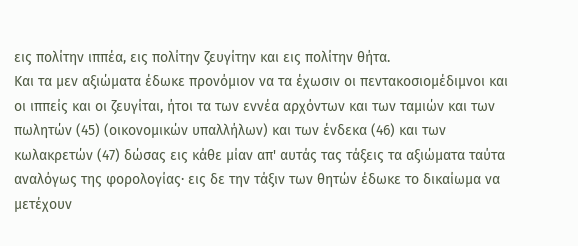εις πολίτην ιππέα, εις πολίτην ζευγίτην και εις πολίτην θήτα.
Και τα μεν αξιώματα έδωκε προνόμιον να τα έχωσιν οι πεντακοσιομέδιμνοι και οι ιππείς και οι ζευγίται, ήτοι τα των εννέα αρχόντων και των ταμιών και των πωλητών (45) (οικονομικών υπαλλήλων) και των ένδεκα (46) και των κωλακρετών (47) δώσας εις κάθε μίαν απ' αυτάς τας τάξεις τα αξιώματα ταύτα αναλόγως της φορολογίας· εις δε την τάξιν των θητών έδωκε το δικαίωμα να μετέχουν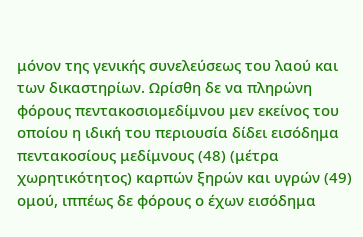μόνον της γενικής συνελεύσεως του λαού και των δικαστηρίων. Ωρίσθη δε να πληρώνη φόρους πεντακοσιομεδίμνου μεν εκείνος του οποίου η ιδική του περιουσία δίδει εισόδημα πεντακοσίους μεδίμνους (48) (μέτρα χωρητικότητος) καρπών ξηρών και υγρών (49) ομού, ιππέως δε φόρους ο έχων εισόδημα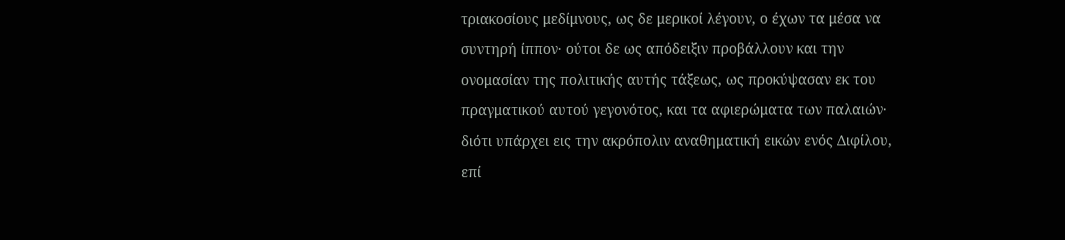τριακοσίους μεδίμνους, ως δε μερικοί λέγουν, ο έχων τα μέσα να συντηρή ίππον· ούτοι δε ως απόδειξιν προβάλλουν και την ονομασίαν της πολιτικής αυτής τάξεως, ως προκύψασαν εκ του πραγματικού αυτού γεγονότος, και τα αφιερώματα των παλαιών· διότι υπάρχει εις την ακρόπολιν αναθηματική εικών ενός Διφίλου, επί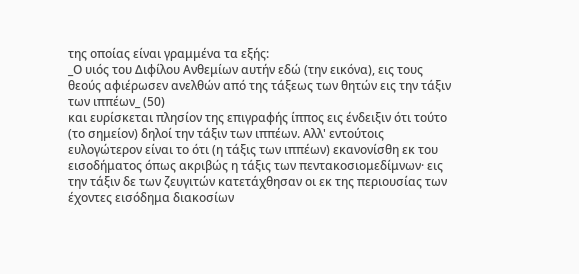της οποίας είναι γραμμένα τα εξής:
_Ο υιός του Διφίλου Ανθεμίων αυτήν εδώ (την εικόνα), εις τους θεούς αφιέρωσεν ανελθών από της τάξεως των θητών εις την τάξιν των ιππέων_ (50)
και ευρίσκεται πλησίον της επιγραφής ίππος εις ένδειξιν ότι τούτο (το σημείον) δηλοί την τάξιν των ιππέων. Αλλ' εντούτοις ευλογώτερον είναι το ότι (η τάξις των ιππέων) εκανονίσθη εκ του εισοδήματος όπως ακριβώς η τάξις των πεντακοσιομεδίμνων· εις την τάξιν δε των ζευγιτών κατετάχθησαν οι εκ της περιουσίας των έχοντες εισόδημα διακοσίων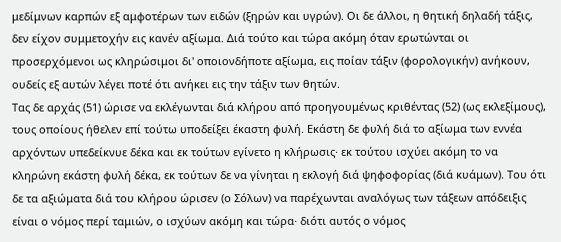μεδίμνων καρπών εξ αμφοτέρων των ειδών (ξηρών και υγρών). Οι δε άλλοι, η θητική δηλαδή τάξις, δεν είχον συμμετοχήν εις κανέν αξίωμα. Διά τούτο και τώρα ακόμη όταν ερωτώνται οι προσερχόμενοι ως κληρώσιμοι δι' οποιονδήποτε αξίωμα, εις ποίαν τάξιν (φορολογικήν) ανήκουν, ουδείς εξ αυτών λέγει ποτέ ότι ανήκει εις την τάξιν των θητών.
Τας δε αρχάς (51) ώρισε να εκλέγωνται διά κλήρου από προηγουμένως κριθέντας (52) (ως εκλεξίμους), τους οποίους ήθελεν επί τούτω υποδείξει έκαστη φυλή. Εκάστη δε φυλή διά το αξίωμα των εννέα αρχόντων υπεδείκνυε δέκα και εκ τούτων εγίνετο η κλήρωσις· εκ τούτου ισχύει ακόμη το να κληρώνη εκάστη φυλή δέκα, εκ τούτων δε να γίνηται η εκλογή διά ψηφοφορίας (διά κυάμων). Του ότι δε τα αξιώματα διά του κλήρου ώρισεν (ο Σόλων) να παρέχωνται αναλόγως των τάξεων απόδειξις είναι ο νόμος περί ταμιών, ο ισχύων ακόμη και τώρα· διότι αυτός ο νόμος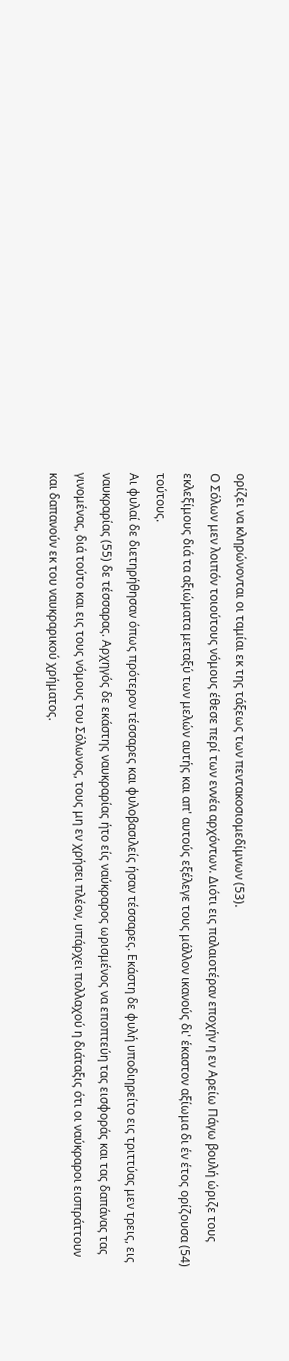ορίζει να κληρώνονται οι ταμίαι εκ της τάξεως των πεντακοσιομεδίμνων (53).
Ο Σόλων μεν λοιπόν τοιούτους νόμους έθεσε περί των εννέα αρχόντων. Διότι εις παλαιοτέραν εποχήν η εν Αρείω Πάγω βουλή ώριζε τους εκλεξίμους διά τα αξιώματα μεταξύ των μελών αυτής και απ' αυτούς εξέλεγε τους μάλλον ικανούς δι' έκαστον αξίωμα δι έν έτος ορίζουσα (54) τούτους.
Αι φυλαί δε διετηρήθησαν όπως πρότερον τέσσαρες και φυλοβασιλείς ήσαν τέσσαρες. Εκάστη δε φυλή υποδιηρείτο εις τριττύας μεν τρεις, εις ναυκραρίας (55) δε τέσσαρας. Αρχηγός δε εκάστης ναυκραρίας ήτο είς ναύκραρος ωρισμένος να εποπτεύη τας εισφοράς και τας δαπάνας τας γινομένας, διά τούτο και εις τους νόμους του Σόλωνος, τους μη εν χρήσει πλέον, υπάρχει πολλαχού η διάταξις ότι οι ναύκραροι εισπράττουν και δαπανούν εκ του ναυκραρικού χρήματος.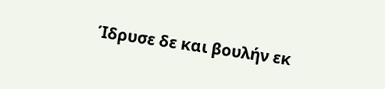Ίδρυσε δε και βουλήν εκ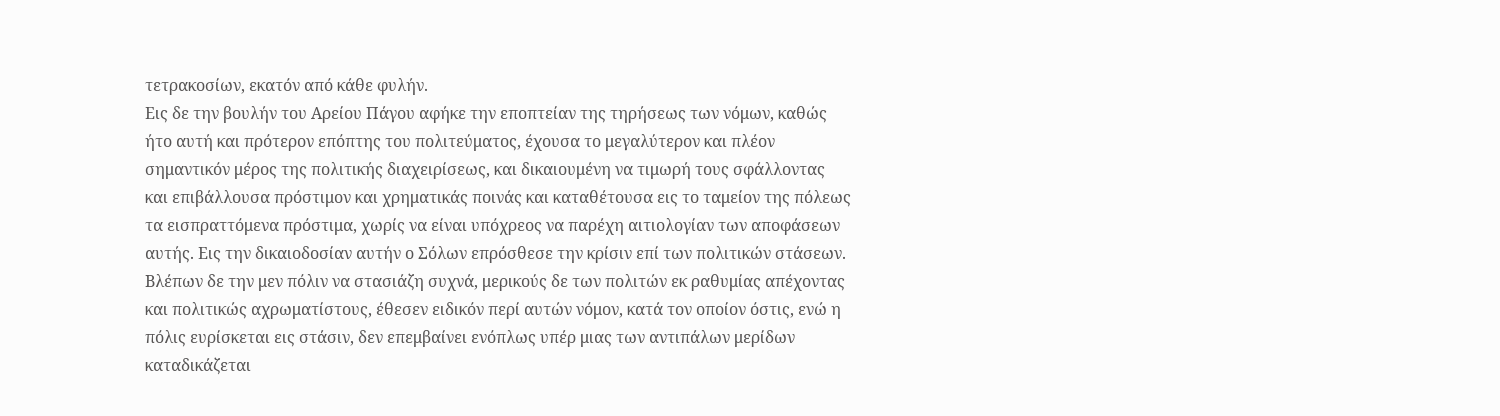τετρακοσίων, εκατόν από κάθε φυλήν.
Εις δε την βουλήν του Αρείου Πάγου αφήκε την εποπτείαν της τηρήσεως των νόμων, καθώς ήτο αυτή και πρότερον επόπτης του πολιτεύματος, έχουσα το μεγαλύτερον και πλέον σημαντικόν μέρος της πολιτικής διαχειρίσεως, και δικαιουμένη να τιμωρή τους σφάλλοντας και επιβάλλουσα πρόστιμον και χρηματικάς ποινάς και καταθέτουσα εις το ταμείον της πόλεως τα εισπραττόμενα πρόστιμα, χωρίς να είναι υπόχρεος να παρέχη αιτιολογίαν των αποφάσεων αυτής. Εις την δικαιοδοσίαν αυτήν ο Σόλων επρόσθεσε την κρίσιν επί των πολιτικών στάσεων. Βλέπων δε την μεν πόλιν να στασιάζη συχνά, μερικούς δε των πολιτών εκ ραθυμίας απέχοντας και πολιτικώς αχρωματίστους, έθεσεν ειδικόν περί αυτών νόμον, κατά τον οποίον όστις, ενώ η πόλις ευρίσκεται εις στάσιν, δεν επεμβαίνει ενόπλως υπέρ μιας των αντιπάλων μερίδων καταδικάζεται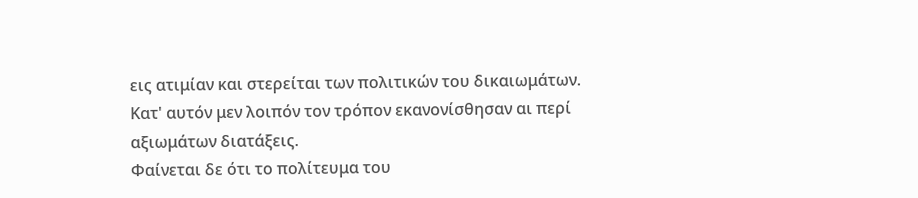εις ατιμίαν και στερείται των πολιτικών του δικαιωμάτων.
Κατ' αυτόν μεν λοιπόν τον τρόπον εκανονίσθησαν αι περί αξιωμάτων διατάξεις.
Φαίνεται δε ότι το πολίτευμα του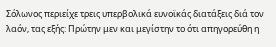Σόλωνος περιείχε τρεις υπερβολικά ευνοϊκάς διατάξεις διά τον λαόν, τας εξής: Πρώτην μεν και μεγίστην το ότι απηγορεύθη η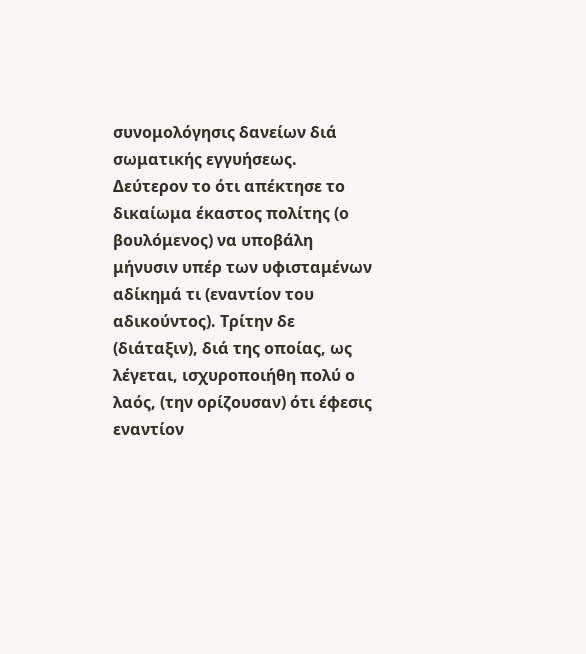συνομολόγησις δανείων διά σωματικής εγγυήσεως. Δεύτερον το ότι απέκτησε το δικαίωμα έκαστος πολίτης (ο βουλόμενος) να υποβάλη μήνυσιν υπέρ των υφισταμένων αδίκημά τι (εναντίον του αδικούντος). Τρίτην δε (διάταξιν), διά της οποίας, ως λέγεται, ισχυροποιήθη πολύ ο λαός, (την ορίζουσαν) ότι έφεσις εναντίον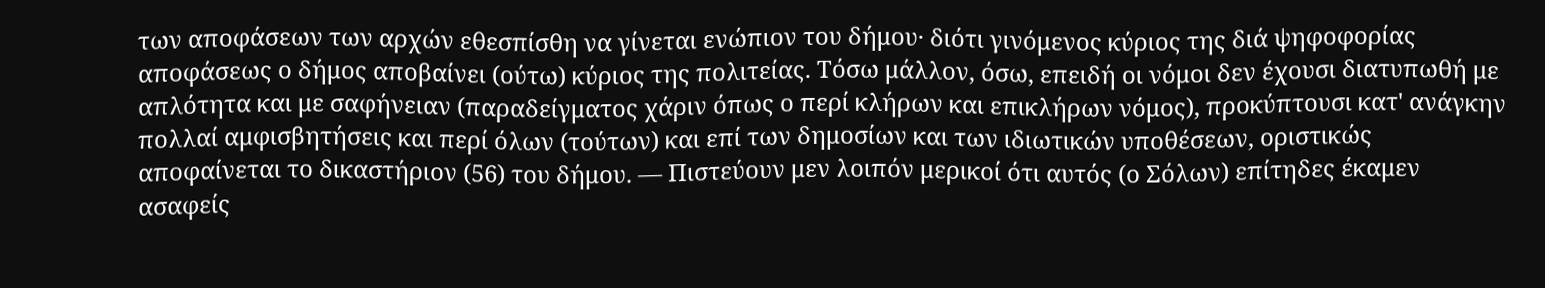των αποφάσεων των αρχών εθεσπίσθη να γίνεται ενώπιον του δήμου· διότι γινόμενος κύριος της διά ψηφοφορίας αποφάσεως ο δήμος αποβαίνει (ούτω) κύριος της πολιτείας. Τόσω μάλλον, όσω, επειδή οι νόμοι δεν έχουσι διατυπωθή με απλότητα και με σαφήνειαν (παραδείγματος χάριν όπως ο περί κλήρων και επικλήρων νόμος), προκύπτουσι κατ' ανάγκην πολλαί αμφισβητήσεις και περί όλων (τούτων) και επί των δημοσίων και των ιδιωτικών υποθέσεων, οριστικώς αποφαίνεται το δικαστήριον (56) του δήμου. — Πιστεύουν μεν λοιπόν μερικοί ότι αυτός (ο Σόλων) επίτηδες έκαμεν ασαφείς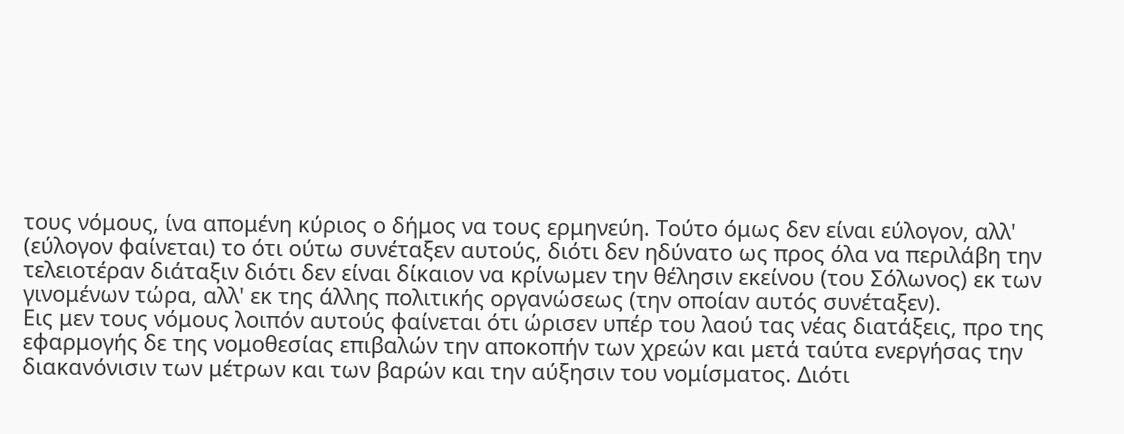τους νόμους, ίνα απομένη κύριος ο δήμος να τους ερμηνεύη. Τούτο όμως δεν είναι εύλογον, αλλ' (εύλογον φαίνεται) το ότι ούτω συνέταξεν αυτούς, διότι δεν ηδύνατο ως προς όλα να περιλάβη την τελειοτέραν διάταξιν διότι δεν είναι δίκαιον να κρίνωμεν την θέλησιν εκείνου (του Σόλωνος) εκ των γινομένων τώρα, αλλ' εκ της άλλης πολιτικής οργανώσεως (την οποίαν αυτός συνέταξεν).
Εις μεν τους νόμους λοιπόν αυτούς φαίνεται ότι ώρισεν υπέρ του λαού τας νέας διατάξεις, προ της εφαρμογής δε της νομοθεσίας επιβαλών την αποκοπήν των χρεών και μετά ταύτα ενεργήσας την διακανόνισιν των μέτρων και των βαρών και την αύξησιν του νομίσματος. Διότι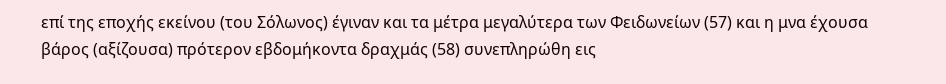επί της εποχής εκείνου (του Σόλωνος) έγιναν και τα μέτρα μεγαλύτερα των Φειδωνείων (57) και η μνα έχουσα βάρος (αξίζουσα) πρότερον εβδομήκοντα δραχμάς (58) συνεπληρώθη εις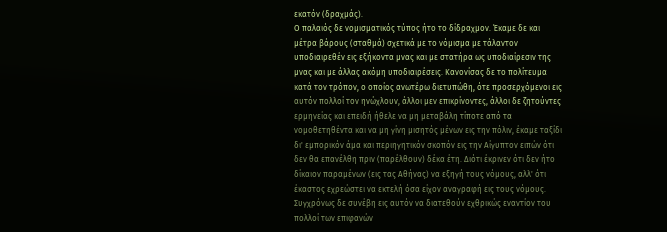εκατόν (δραχμάς).
Ο παλαιός δε νομισματικός τύπος ήτο το δίδραχμον. Έκαμε δε και μέτρα βάρους (σταθμά) σχετικά με το νόμισμα με τάλαντον υποδιαιρεθέν εις εξήκοντα μνας και με στατήρα ως υποδιαίρεσιν της μνας και με άλλας ακόμη υποδιαιρέσεις. Κανονίσας δε το πολίτευμα κατά τον τρόπον, ο οποίος ανωτέρω διετυπώθη, ότε προσερχόμενοι εις αυτόν πολλοί τον ηνώχλουν, άλλοι μεν επικρίνοντες, άλλοι δε ζητούντες ερμηνείας και επειδή ήθελε να μη μεταβάλη τίποτε από τα νομοθετηθέντα και να μη γίνη μισητός μένων εις την πόλιν, έκαμε ταξίδι δι' εμπορικόν άμα και περιηγητικόν σκοπόν εις την Αίγυπτον ειπών ότι δεν θα επανέλθη πριν (παρέλθουν) δέκα έτη. Διότι έκρινεν ότι δεν ήτο δίκαιον παραμένων (εις τας Αθήνας) να εξηγή τους νόμους, αλλ' ότι έκαστος εχρεώστει να εκτελή όσα είχον αναγραφή εις τους νόμους. Συγχρόνως δε συνέβη εις αυτόν να διατεθούν εχθρικώς εναντίον του πολλοί των επιφανών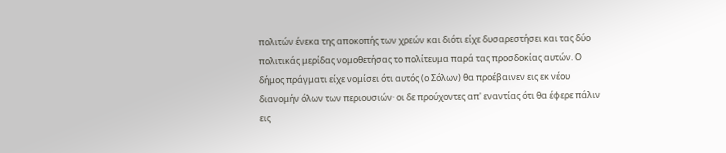πολιτών ένεκα της αποκοπής των χρεών και διότι είχε δυσαρεστήσει και τας δύο πολιτικάς μερίδας νομοθετήσας το πολίτευμα παρά τας προσδοκίας αυτών. Ο δήμος πράγματι είχε νομίσει ότι αυτός (ο Σόλων) θα προέβαινεν εις εκ νέου διανομήν όλων των περιουσιών· οι δε προύχοντες απ' εναντίας ότι θα έφερε πάλιν εις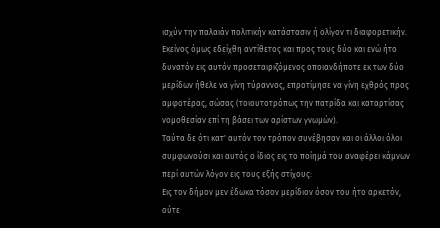ισχύν την παλαιάν πολιτικήν κατάστασιν ή ολίγον τι διαφορετικήν. Εκείνος όμως εδείχθη αντίθετος και προς τους δύο και ενώ ήτο δυνατόν εις αυτόν προσεταιριζόμενος οποιανδήποτε εκ των δύο μερίδων ήθελε να γίνη τύραννος, επροτίμησε να γίνη εχθρός προς αμφοτέρας, σώσας (τοιουτοτρόπως την πατρίδα και καταρτίσας νομοθεσίαν επί τη βάσει των αρίστων γνωμών).
Ταύτα δε ότι κατ' αυτόν τον τρόπον συνέβησαν και οι άλλοι όλοι συμφωνούσι και αυτός ο ίδιος εις το ποίημά του αναφέρει κάμνων περί αυτών λόγον εις τους εξής στίχους:
Εις τον δήμον μεν έδωκα τόσον μερίδιον όσον του ήτο αρκετόν, oύτε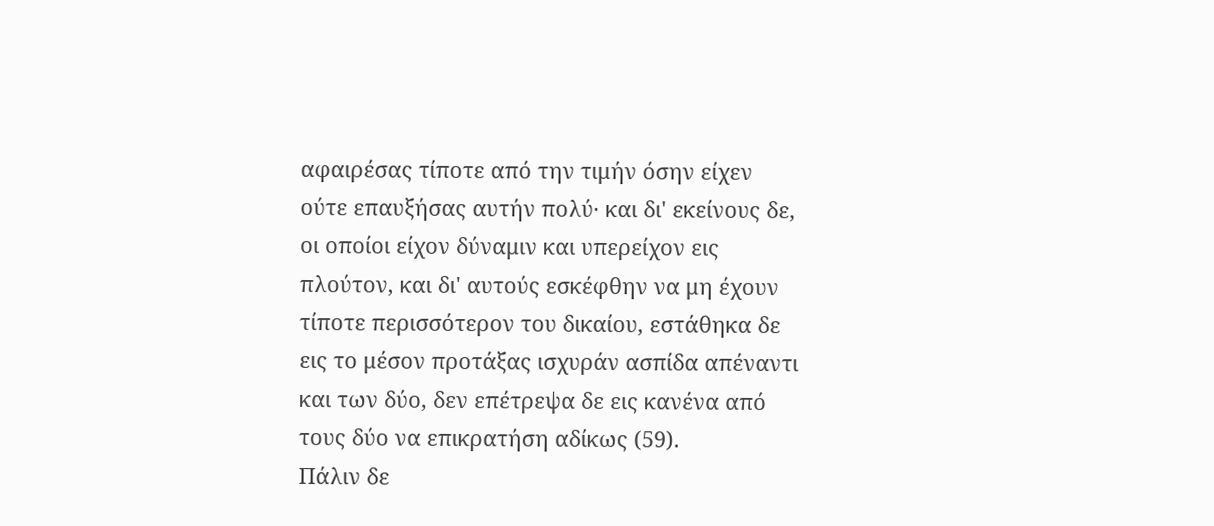αφαιρέσας τίποτε από την τιμήν όσην είχεν ούτε επαυξήσας αυτήν πολύ· και δι' εκείνους δε, οι οποίοι είχον δύναμιν και υπερείχον εις πλούτον, και δι' αυτούς εσκέφθην να μη έχουν τίποτε περισσότερον του δικαίου, εστάθηκα δε εις το μέσον προτάξας ισχυράν ασπίδα απέναντι και των δύο, δεν επέτρεψα δε εις κανένα από τους δύο να επικρατήση αδίκως (59).
Πάλιν δε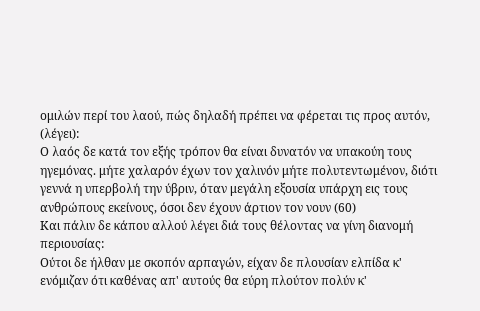ομιλών περί του λαού, πώς δηλαδή πρέπει να φέρεται τις προς αυτόν, (λέγει):
Ο λαός δε κατά τον εξής τρόπον θα είναι δυνατόν να υπακούη τους ηγεμόνας. μήτε χαλαρόν έχων τον χαλινόν μήτε πολυτεντωμένον, διότι γεννά η υπερβολή την ύβριν, όταν μεγάλη εξουσία υπάρχη εις τους ανθρώπους εκείνους, όσοι δεν έχουν άρτιον τον νουν (60)
Και πάλιν δε κάπου αλλού λέγει διά τους θέλοντας να γίνη διανομή περιουσίας:
Ούτοι δε ήλθαν με σκοπόν αρπαγών, είχαν δε πλουσίαν ελπίδα κ' ενόμιζαν ότι καθένας απ' αυτούς θα εύρη πλούτον πολύν κ'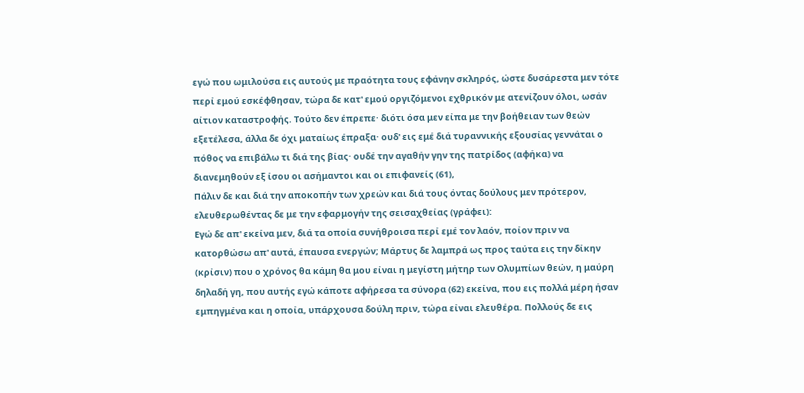εγώ που ωμιλούσα εις αυτούς με πραότητα τους εφάνην σκληρός, ώστε δυσάρεστα μεν τότε περί εμού εσκέφθησαν, τώρα δε κατ' εμού οργιζόμενοι εχθρικόν με ατενίζουν όλοι, ωσάν αίτιον καταστροφής. Τούτο δεν έπρεπε· διότι όσα μεν είπα με την βοήθειαν των θεών εξετέλεσα, άλλα δε όχι ματαίως έπραξα· ουδ' εις εμέ διά τυραννικής εξουσίας γεννάται ο πόθος να επιβάλω τι διά της βίας· ουδέ την αγαθήν γην της πατρίδος (αφήκα) να διανεμηθούν εξ ίσου οι ασήμαντοι και οι επιφανείς (61),
Πάλιν δε και διά την αποκοπήν των χρεών και διά τους όντας δούλους μεν πρότερον, ελευθερωθέντας δε με την εφαρμογήν της σεισαχθείας (γράφει):
Εγώ δε απ' εκείνα μεν, διά τα οποία συνήθροισα περί εμέ τον λαόν, ποίον πριν να κατορθώσω απ' αυτά, έπαυσα ενεργών; Μάρτυς δε λαμπρά ως προς ταύτα εις την δίκην (κρίσιν) που ο χρόνος θα κάμη θα μου είναι η μεγίστη μήτηρ των Ολυμπίων θεών, η μαύρη δηλαδή γη, που αυτής εγώ κάποτε αφήρεσα τα σύνορα (62) εκείνα, που εις πολλά μέρη ήσαν εμπηγμένα και η οποία, υπάρχουσα δούλη πριν, τώρα είναι ελευθέρα. Πολλούς δε εις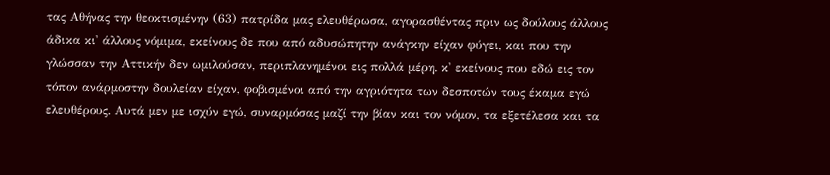τας Αθήνας την θεοκτισμένην (63) πατρίδα μας ελευθέρωσα, αγορασθέντας πριν ως δούλους άλλους άδικα κι' άλλους νόμιμα, εκείνους δε που από αδυσώπητην ανάγκην είχαν φύγει, και που την γλώσσαν την Αττικήν δεν ωμιλούσαν, περιπλανημένοι εις πολλά μέρη. κ' εκείνους που εδώ εις τον τόπον ανάρμοστην δουλείαν είχαν, φοβισμένοι από την αγριότητα των δεσποτών τους έκαμα εγώ ελευθέρους. Αυτά μεν με ισχύν εγώ, συναρμόσας μαζί την βίαν και τον νόμον, τα εξετέλεσα και τα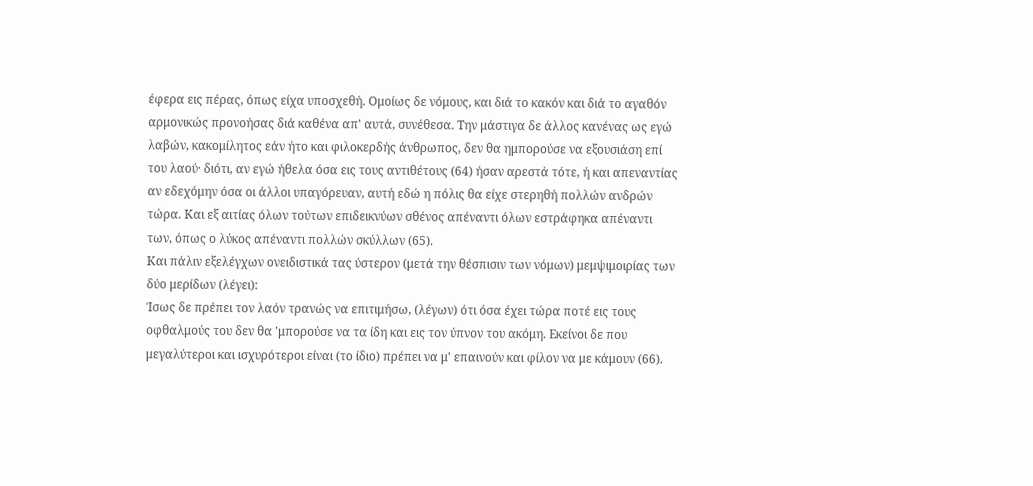έφερα εις πέρας, όπως είχα υποσχεθή. Ομοίως δε νόμους, και διά το κακόν και διά το αγαθόν αρμονικώς προνοήσας διά καθένα απ' αυτά, συνέθεσα. Την μάστιγα δε άλλος κανένας ως εγώ λαβών, κακομίλητος εάν ήτο και φιλοκερδής άνθρωπος, δεν θα ημπορούσε να εξουσιάση επί του λαού· διότι, αν εγώ ήθελα όσα εις τους αντιθέτους (64) ήσαν αρεστά τότε, ή και απεναντίας αν εδεχόμην όσα οι άλλοι υπαγόρευαν, αυτή εδώ η πόλις θα είχε στερηθή πολλών ανδρών τώρα. Και εξ αιτίας όλων τούτων επιδεικνύων σθένος απέναντι όλων εστράφηκα απέναντι των, όπως ο λύκος απέναντι πολλών σκύλλων (65).
Και πάλιν εξελέγχων ονειδιστικά τας ύστερον (μετά την θέσπισιν των νόμων) μεμψιμοιρίας των δύο μερίδων (λέγει):
Ίσως δε πρέπει τον λαόν τρανώς να επιτιμήσω, (λέγων) ότι όσα έχει τώρα ποτέ εις τους οφθαλμούς του δεν θα 'μπορούσε να τα ίδη και εις τον ύπνον του ακόμη. Εκείνοι δε που μεγαλύτεροι και ισχυρότεροι είναι (το ίδιο) πρέπει να μ' επαινούν και φίλον να με κάμουν (66).